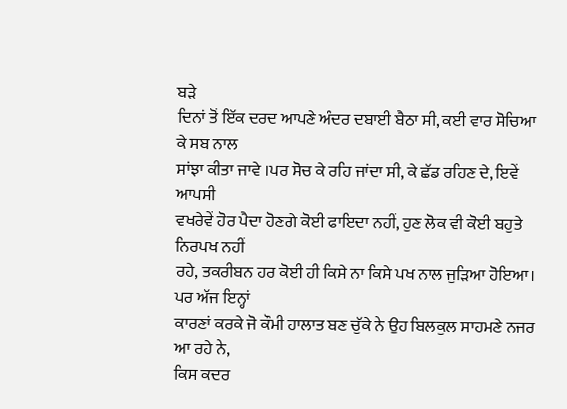ਬੜੇ
ਦਿਨਾਂ ਤੋਂ ਇੱਕ ਦਰਦ ਆਪਣੇ ਅੰਦਰ ਦਬਾਈ ਬੈਠਾ ਸੀ, ਕਈ ਵਾਰ ਸੋਚਿਆ ਕੇ ਸਬ ਨਾਲ
ਸਾਂਝਾ ਕੀਤਾ ਜਾਵੇ ।ਪਰ ਸੋਚ ਕੇ ਰਹਿ ਜਾਂਦਾ ਸੀ, ਕੇ ਛੱਡ ਰਹਿਣ ਦੇ, ਇਵੇਂ ਆਪਸੀ
ਵਖਰੇਵੇਂ ਹੋਰ ਪੈਦਾ ਹੋਣਗੇ ਕੋਈ ਫਾਇਦਾ ਨਹੀਂ, ਹੁਣ ਲੋਕ ਵੀ ਕੋਈ ਬਹੁਤੇ ਨਿਰਪਖ ਨਹੀਂ
ਰਹੇ, ਤਕਰੀਬਨ ਹਰ ਕੋਈ ਹੀ ਕਿਸੇ ਨਾ ਕਿਸੇ ਪਖ ਨਾਲ ਜੁੜਿਆ ਹੋਇਆ। ਪਰ ਅੱਜ ਇਨ੍ਹਾਂ
ਕਾਰਣਾਂ ਕਰਕੇ ਜੋ ਕੌਮੀ ਹਾਲਾਤ ਬਣ ਚੁੱਕੇ ਨੇ ਉਹ ਬਿਲਕੁਲ ਸਾਹਮਣੇ ਨਜਰ ਆ ਰਹੇ ਨੇ,
ਕਿਸ ਕਦਰ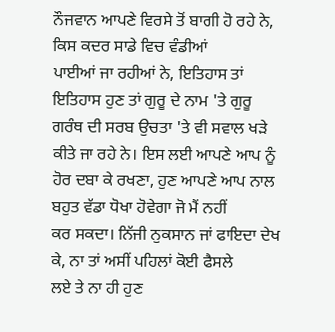ਨੌਜਵਾਨ ਆਪਣੇ ਵਿਰਸੇ ਤੋਂ ਬਾਗੀ ਹੋ ਰਹੇ ਨੇ, ਕਿਸ ਕਦਰ ਸਾਡੇ ਵਿਚ ਵੰਡੀਆਂ
ਪਾਈਆਂ ਜਾ ਰਹੀਆਂ ਨੇ, ਇਤਿਹਾਸ ਤਾਂ ਇਤਿਹਾਸ ਹੁਣ ਤਾਂ ਗੁਰੂ ਦੇ ਨਾਮ 'ਤੇ ਗੁਰੂ
ਗਰੰਥ ਦੀ ਸਰਬ ਉਚਤਾ 'ਤੇ ਵੀ ਸਵਾਲ ਖੜੇ ਕੀਤੇ ਜਾ ਰਹੇ ਨੇ। ਇਸ ਲਈ ਆਪਣੇ ਆਪ ਨੂੰ
ਹੋਰ ਦਬਾ ਕੇ ਰਖਣਾ, ਹੁਣ ਆਪਣੇ ਆਪ ਨਾਲ ਬਹੁਤ ਵੱਡਾ ਧੋਖਾ ਹੋਵੇਗਾ ਜੋ ਮੈਂ ਨਹੀਂ
ਕਰ ਸਕਦਾ। ਨਿੱਜੀ ਨੁਕਸਾਨ ਜਾਂ ਫਾਇਦਾ ਦੇਖ ਕੇ, ਨਾ ਤਾਂ ਅਸੀਂ ਪਹਿਲਾਂ ਕੋਈ ਫੈਸਲੇ
ਲਏ ਤੇ ਨਾ ਹੀ ਹੁਣ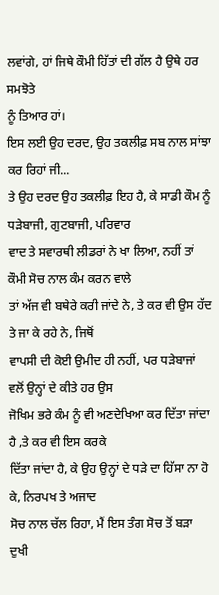ਲਵਾਂਗੇ, ਹਾਂ ਜਿਥੇ ਕੌਮੀ ਹਿੱਤਾਂ ਦੀ ਗੱਲ ਹੈ ਉਥੇ ਹਰ ਸਮਝੋਤੇ
ਨੂੰ ਤਿਆਰ ਹਾਂ।
ਇਸ ਲਈ ਉਹ ਦਰਦ, ਉਹ ਤਕਲੀਫ਼ ਸਬ ਨਾਲ ਸਾਂਝਾ ਕਰ ਰਿਹਾਂ ਜੀ...
ਤੇ ਉਹ ਦਰਦ ਉਹ ਤਕਲੀਫ਼ ਇਹ ਹੈ, ਕੇ ਸਾਡੀ ਕੌਮ ਨੂੰ ਧੜੇਬਾਜੀ, ਗੁਟਬਾਜੀ, ਪਰਿਵਾਰ
ਵਾਦ ਤੇ ਸਵਾਰਥੀ ਲੀਡਰਾਂ ਨੇ ਖਾ ਲਿਆ, ਨਹੀਂ ਤਾਂ ਕੌਮੀ ਸੋਚ ਨਾਲ ਕੰਮ ਕਰਨ ਵਾਲੇ
ਤਾਂ ਅੱਜ ਵੀ ਬਥੇਰੇ ਕਰੀ ਜਾਂਦੇ ਨੇ, ਤੇ ਕਰ ਵੀ ਉਸ ਹੱਦ ਤੇ ਜਾ ਕੇ ਰਹੇ ਨੇ, ਜਿਥੋਂ
ਵਾਪਸੀ ਦੀ ਕੋਈ ਉਮੀਦ ਹੀ ਨਹੀਂ, ਪਰ ਧੜੇਬਾਜਾਂ ਵਲੋਂ ਉਨ੍ਹਾਂ ਦੇ ਕੀਤੇ ਹਰ ਉਸ
ਜੋਖਿਮ ਭਰੇ ਕੰਮ ਨੂੰ ਵੀ ਅਣਦੇਖਿਆ ਕਰ ਦਿੱਤਾ ਜਾਂਦਾ ਹੈ ,ਤੇ ਕਰ ਵੀ ਇਸ ਕਰਕੇ
ਦਿੱਤਾ ਜਾਂਦਾ ਹੈ, ਕੇ ਉਹ ਉਨ੍ਹਾਂ ਦੇ ਧੜੇ ਦਾ ਹਿੱਸਾ ਨਾ ਹੋ ਕੇ, ਨਿਰਪਖ ਤੇ ਅਜਾਦ
ਸੋਚ ਨਾਲ ਚੱਲ ਰਿਹਾ, ਮੈਂ ਇਸ ਤੰਗ ਸੋਚ ਤੋਂ ਬੜਾ ਦੁਖੀ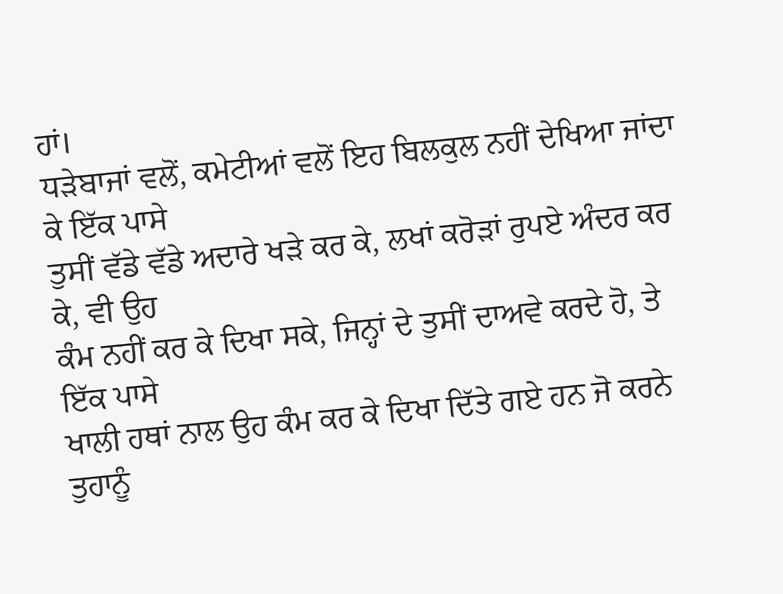ਹਾਂ।
ਧੜੇਬਾਜਾਂ ਵਲੋਂ, ਕਮੇਟੀਆਂ ਵਲੋਂ ਇਹ ਬਿਲਕੁਲ ਨਹੀਂ ਦੇਖਿਆ ਜਾਂਦਾ ਕੇ ਇੱਕ ਪਾਸੇ
ਤੁਸੀਂ ਵੱਡੇ ਵੱਡੇ ਅਦਾਰੇ ਖੜੇ ਕਰ ਕੇ, ਲਖਾਂ ਕਰੋੜਾਂ ਰੁਪਏ ਅੰਦਰ ਕਰ ਕੇ, ਵੀ ਉਹ
ਕੰਮ ਨਹੀਂ ਕਰ ਕੇ ਦਿਖਾ ਸਕੇ, ਜਿਨ੍ਹਾਂ ਦੇ ਤੁਸੀਂ ਦਾਅਵੇ ਕਰਦੇ ਹੋ, ਤੇ ਇੱਕ ਪਾਸੇ
ਖਾਲੀ ਹਥਾਂ ਨਾਲ ਉਹ ਕੰਮ ਕਰ ਕੇ ਦਿਖਾ ਦਿੱਤੇ ਗਏ ਹਨ ਜੋ ਕਰਨੇ ਤੁਹਾਨੂੰ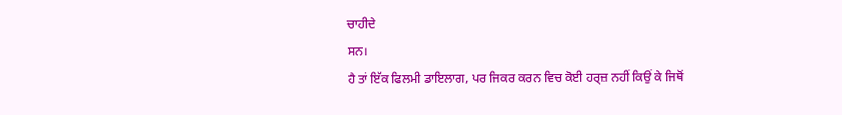ਚਾਹੀਦੇ
ਸਨ।
ਹੈ ਤਾਂ ਇੱਕ ਫਿਲਮੀ ਡਾਇਲਾਗ, ਪਰ ਜਿਕਰ ਕਰਨ ਵਿਚ ਕੋਈ ਹਰ੍ਜ਼ ਨਹੀਂ ਕਿਉਂ ਕੇ ਜਿਥੋਂ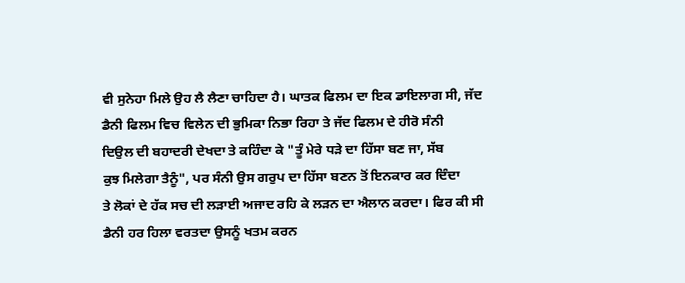ਵੀ ਸੁਨੇਹਾ ਮਿਲੇ ਉਹ ਲੈ ਲੈਣਾ ਚਾਹਿਦਾ ਹੈ। ਘਾਤਕ ਫਿਲਮ ਦਾ ਇਕ ਡਾਇਲਾਗ ਸੀ, ਜੱਦ
ਡੈਨੀ ਫਿਲਮ ਵਿਚ ਵਿਲੇਨ ਦੀ ਭੁਮਿਕਾ ਨਿਭਾ ਰਿਹਾ ਤੇ ਜੱਦ ਫਿਲਮ ਦੇ ਹੀਰੋ ਸੰਨੀ
ਦਿਉਲ ਦੀ ਬਹਾਦਰੀ ਦੇਖਦਾ ਤੇ ਕਹਿੰਦਾ ਕੇ "ਤੂੰ ਮੇਰੇ ਧੜੇ ਦਾ ਹਿੱਸਾ ਬਣ ਜਾ, ਸੱਬ
ਕੁਝ ਮਿਲੇਗਾ ਤੈਨੂੰ", ਪਰ ਸੰਨੀ ਉਸ ਗਰੁਪ ਦਾ ਹਿੱਸਾ ਬਣਨ ਤੋਂ ਇਨਕਾਰ ਕਰ ਦਿੰਦਾ
ਤੇ ਲੋਕਾਂ ਦੇ ਹੱਕ ਸਚ ਦੀ ਲੜਾਈ ਅਜਾਦ ਰਹਿ ਕੇ ਲੜਨ ਦਾ ਐਲਾਨ ਕਰਦਾ। ਫਿਰ ਕੀ ਸੀ
ਡੈਨੀ ਹਰ ਹਿਲਾ ਵਰਤਦਾ ਉਸਨੂੰ ਖਤਮ ਕਰਨ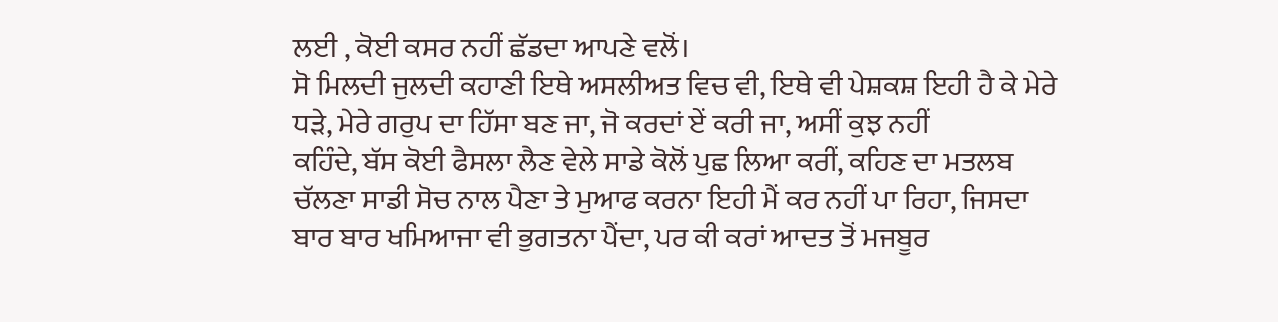ਲਈ , ਕੋਈ ਕਸਰ ਨਹੀਂ ਛੱਡਦਾ ਆਪਣੇ ਵਲੋਂ।
ਸੋ ਮਿਲਦੀ ਜੁਲਦੀ ਕਹਾਣੀ ਇਥੇ ਅਸਲੀਅਤ ਵਿਚ ਵੀ, ਇਥੇ ਵੀ ਪੇਸ਼ਕਸ਼ ਇਹੀ ਹੈ ਕੇ ਮੇਰੇ
ਧੜੇ, ਮੇਰੇ ਗਰੁਪ ਦਾ ਹਿੱਸਾ ਬਣ ਜਾ, ਜੋ ਕਰਦਾਂ ਏਂ ਕਰੀ ਜਾ, ਅਸੀਂ ਕੁਝ ਨਹੀਂ
ਕਹਿੰਦੇ, ਬੱਸ ਕੋਈ ਫੈਸਲਾ ਲੈਣ ਵੇਲੇ ਸਾਡੇ ਕੋਲੋਂ ਪੁਛ ਲਿਆ ਕਰੀਂ, ਕਹਿਣ ਦਾ ਮਤਲਬ
ਚੱਲਣਾ ਸਾਡੀ ਸੋਚ ਨਾਲ ਪੈਣਾ ਤੇ ਮੁਆਫ ਕਰਨਾ ਇਹੀ ਮੈਂ ਕਰ ਨਹੀਂ ਪਾ ਰਿਹਾ, ਜਿਸਦਾ
ਬਾਰ ਬਾਰ ਖਮਿਆਜਾ ਵੀ ਭੁਗਤਨਾ ਪੈਂਦਾ, ਪਰ ਕੀ ਕਰਾਂ ਆਦਤ ਤੋਂ ਮਜਬੂਰ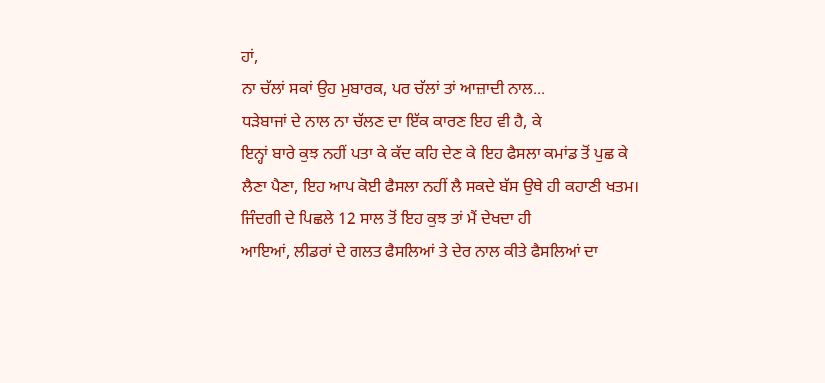ਹਾਂ,
ਨਾ ਚੱਲਾਂ ਸਕਾਂ ਉਹ ਮੁਬਾਰਕ, ਪਰ ਚੱਲਾਂ ਤਾਂ ਆਜ਼ਾਦੀ ਨਾਲ...
ਧੜੇਬਾਜਾਂ ਦੇ ਨਾਲ ਨਾ ਚੱਲਣ ਦਾ ਇੱਕ ਕਾਰਣ ਇਹ ਵੀ ਹੈ, ਕੇ
ਇਨ੍ਹਾਂ ਬਾਰੇ ਕੁਝ ਨਹੀਂ ਪਤਾ ਕੇ ਕੱਦ ਕਹਿ ਦੇਣ ਕੇ ਇਹ ਫੈਸਲਾ ਕਮਾਂਡ ਤੋਂ ਪੁਛ ਕੇ
ਲੈਣਾ ਪੈਣਾ, ਇਹ ਆਪ ਕੋਈ ਫੈਸਲਾ ਨਹੀਂ ਲੈ ਸਕਦੇ ਬੱਸ ਉਥੇ ਹੀ ਕਹਾਣੀ ਖਤਮ।
ਜਿੰਦਗੀ ਦੇ ਪਿਛਲੇ 12 ਸਾਲ ਤੋਂ ਇਹ ਕੁਝ ਤਾਂ ਮੈਂ ਦੇਖਦਾ ਹੀ
ਆਇਆਂ, ਲੀਡਰਾਂ ਦੇ ਗਲਤ ਫੈਸਲਿਆਂ ਤੇ ਦੇਰ ਨਾਲ ਕੀਤੇ ਫੈਸਲਿਆਂ ਦਾ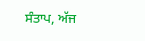ਸੰਤਾਪ, ਅੱਜ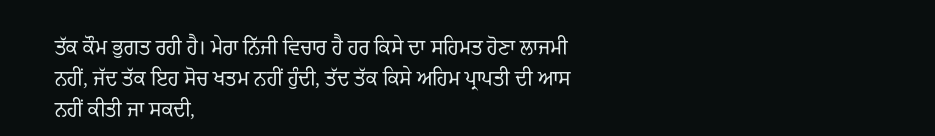ਤੱਕ ਕੌਮ ਭੁਗਤ ਰਹੀ ਹੈ। ਮੇਰਾ ਨਿੱਜੀ ਵਿਚਾਰ ਹੈ ਹਰ ਕਿਸੇ ਦਾ ਸਹਿਮਤ ਹੋਣਾ ਲਾਜਮੀ
ਨਹੀਂ, ਜੱਦ ਤੱਕ ਇਹ ਸੋਚ ਖਤਮ ਨਹੀਂ ਹੁੰਦੀ, ਤੱਦ ਤੱਕ ਕਿਸੇ ਅਹਿਮ ਪ੍ਰਾਪਤੀ ਦੀ ਆਸ
ਨਹੀਂ ਕੀਤੀ ਜਾ ਸਕਦੀ,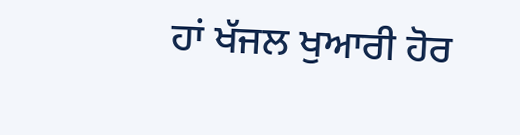ਹਾਂ ਖੱਜਲ ਖੁਆਰੀ ਹੋਰ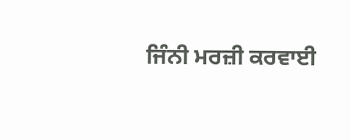ਜਿੰਨੀ ਮਰਜ਼ੀ ਕਰਵਾਈ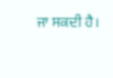ਜਾ ਸਕਦੀ ਹੈ।